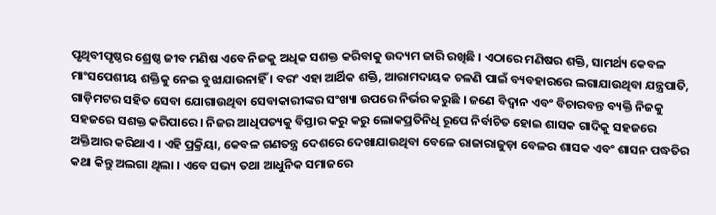ପୃଥିବୀପୃଷ୍ଠର ଶ୍ରେଷ୍ଠ ଜୀବ ମଣିଷ ଏବେ ନିଜକୁ ଅଧିକ ସଶକ୍ତ କରିବାକୁ ଉଦ୍ୟମ ଜାରି ରଖିଛି । ଏଠାରେ ମଣିଷର ଶକ୍ତି, ସାମର୍ଥ୍ୟ କେବଳ ମାଂସପେଶୀୟ ଶକ୍ତିକୁ ନେଇ ବୁଝାଯାଉନାହିଁ । ବରଂ ଏହା ଆର୍ଥିକ ଶକ୍ତି, ଆରାମଦାୟକ ଚଳଣି ପାଇଁ ବ୍ୟବହାରରେ ଲଗାଯାଉଥିବା ଯନ୍ତ୍ରପାତି, ଗାଡ଼ିମଟର ସହିତ ସେବା ଯୋଗାଉଥିବା ସେବାକାରୀଙ୍କର ସଂଖ୍ୟା ଉପରେ ନିର୍ଭର କରୁଛି । ଜଣେ ବିଦ୍ୱାନ ଏବଂ ବିଚାରବନ୍ତ ବ୍ୟକ୍ତି ନିଜକୁ ସହଜରେ ସଶକ୍ତ କରିପାରେ । ନିଜର ଆଧିପତ୍ୟକୁ ବିସ୍ତାର କରୁ କରୁ ଲୋକପ୍ରତିନିଧି ରୂପେ ନିର୍ବାଚିତ ହୋଇ ଶାସକ ଗାଦିକୁ ସହଜରେ ଅକ୍ତିଆର କରିଥାଏ । ଏହି ପ୍ରକ୍ରିୟା, କେବଳ ଗଣତନ୍ତ୍ର ଦେଶରେ ଦେଖାଯାଉଥିବା ବେଳେ ରାଜାରାଜୁଡ଼ା ବେଳର ଶାସକ ଏବଂ ଶାସନ ପଦ୍ଧତିର କଥା କିନ୍ତୁ ଅଲଗା ଥିଲା । ଏବେ ସଭ୍ୟ ତଥା ଆଧୁନିକ ସମାଜରେ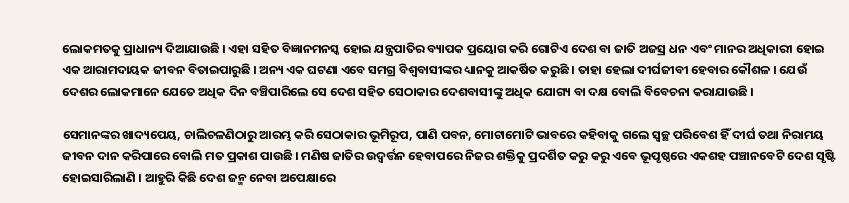ଲୋକମତକୁ ପ୍ରାଧାନ୍ୟ ଦିଆଯାଉଛି । ଏହା ସହିତ ବିଜ୍ଞାନମନସ୍କ ହୋଇ ଯନ୍ତ୍ରପାତିର ବ୍ୟାପକ ପ୍ରୟୋଗ କରି ଗୋଟିଏ ଦେଶ ବା ଜାତି ଅଜସ୍ର ଧନ ଏବଂ ମାନର ଅଧିକାରୀ ହୋଇ ଏକ ଆରାମଦାୟକ ଜୀବନ ବିତାଇପାରୁଛି । ଅନ୍ୟ ଏକ ଘଟଣା ଏବେ ସମଗ୍ର ବିଶ୍ୱବାସୀଙ୍କର ଧ୍ୟାନକୁ ଆକର୍ଷିତ କରୁଛି । ତାହା ହେଲା ଦୀର୍ଘଜୀବୀ ହେବାର କୌଶଳ । ଯେଉଁ ଦେଶର ଲୋକମାନେ ଯେତେ ଅଧିକ ଦିନ ବଞ୍ଚିପାରିଲେ ସେ ଦେଶ ସହିତ ସେଠାକାର ଦେଶବାସୀଙ୍କୁ ଅଧିକ ଯୋଗ୍ୟ ବା ଦକ୍ଷ ବୋଲି ବିବେଚନା କରାଯାଉଛି ।

ସେମାନଙ୍କର ଖାଦ୍ୟପେୟ, ଚାଲିଚଳଣିଠାରୁ ଆରମ୍ଭ କରି ସେଠାକାର ଭୂମିରୂପ, ପାଣି ପବନ, ମୋଟାମୋଟି ଭାବରେ କହିବାକୁ ଗଲେ ସ୍ୱଚ୍ଛ ପରିବେଶ ହିଁ ଦୀର୍ଘ ତଥା ନିରାମୟ ଜୀବନ ଦାନ କରିପାରେ ବୋଲି ମତ ପ୍ରକାଶ ପାଉଛି । ମଣିଷ ଜାତିର ଉଦ୍ବର୍ତ୍ତନ ହେବାପରେ ନିଜର ଶକ୍ତିକୁ ପ୍ରଦର୍ଶିତ କରୁ କରୁ ଏବେ ଭୂପୃଷ୍ଠରେ ଏକଶହ ପଞ୍ଚାନବେଟି ଦେଶ ସୃଷ୍ଟି ହୋଇସାରିଲାଣି । ଆହୁରି କିଛି ଦେଶ ଜନ୍ମ ନେବା ଅପେକ୍ଷାରେ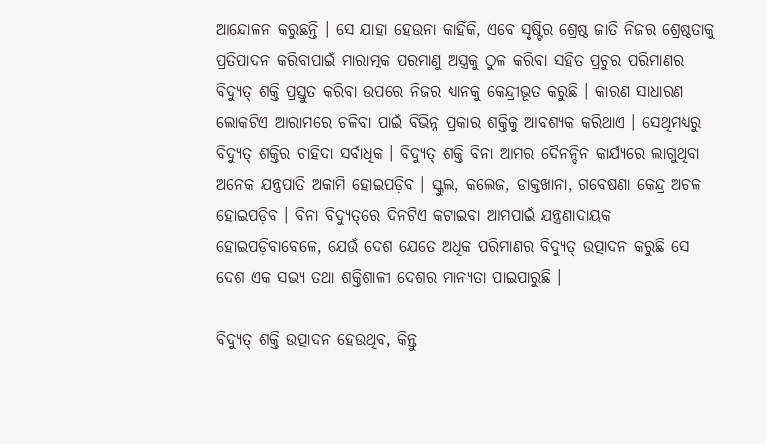ଆନ୍ଦୋଳନ କରୁଛନ୍ତି । ସେ ଯାହା ହେଉନା କାହିଁକି, ଏବେ ସୃଷ୍ଟିର ଶ୍ରେଷ୍ଠ ଜାତି ନିଜର ଶ୍ରେଷ୍ଠତାକୁ ପ୍ରତିପାଦନ କରିବାପାଇଁ ମାରାତ୍ମକ ପରମାଣୁ ଅସ୍ତ୍ରକୁ ଠୁଳ କରିବା ସହିତ ପ୍ରଚୁର ପରିମାଣର ବିଦ୍ୟୁତ୍ ଶକ୍ତି ପ୍ରସ୍ତୁତ କରିବା ଉପରେ ନିଜର ଧ୍ୟାନକୁ କେନ୍ଦ୍ରୀଭୂତ କରୁଛି । କାରଣ ସାଧାରଣ ଲୋକଟିଏ ଆରାମରେ ଚଳିବା ପାଇଁ ବିଭିନ୍ନ ପ୍ରକାର ଶକ୍ତିକୁ ଆବଶ୍ୟକ କରିଥାଏ । ସେଥିମଧ୍ୟରୁ ବିଦ୍ୟୁତ୍ ଶକ୍ତିର ଚାହିଦା ସର୍ବାଧିକ । ବିଦ୍ୟୁତ୍ ଶକ୍ତି ବିନା ଆମର ଦୈନନ୍ଦିନ କାର୍ଯ୍ୟରେ ଲାଗୁଥିବା ଅନେକ ଯନ୍ତ୍ରପାତି ଅକାମି ହୋଇପଡ଼ିବ । ସ୍କୁଲ, କଲେଜ, ଡାକ୍ତଖାନା, ଗବେଷଣା କେନ୍ଦ୍ର ଅଚଳ ହୋଇପଡ଼ିବ । ବିନା ବିଦ୍ୟୁତ୍‌ରେ ଦିନଟିଏ କଟାଇବା ଆମପାଇଁ ଯନ୍ତ୍ରଣାଦାୟକ ହୋଇପଡ଼ିବାବେଳେ, ଯେଉଁ ଦେଶ ଯେତେ ଅଧିକ ପରିମାଣର ବିଦ୍ୟୁତ୍ ଉତ୍ପାଦନ କରୁଛି ସେ ଦେଶ ଏକ ସଭ୍ୟ ତଥା ଶକ୍ତିଶାଳୀ ଦେଶର ମାନ୍ୟତା ପାଇପାରୁଛି ।

ବିଦ୍ୟୁତ୍ ଶକ୍ତି ଉତ୍ପାଦନ ହେଉଥିବ, କିନ୍ତୁ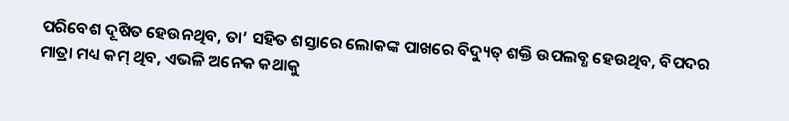ପରିବେଶ ଦୂଷିତ ହେଉନଥିବ, ତା’ ସହିତ ଶସ୍ତାରେ ଲୋକଙ୍କ ପାଖରେ ବିଦ୍ୟୁତ୍ ଶକ୍ତି ଉପଲବ୍ଧ ହେଉଥିବ, ବିପଦର ମାତ୍ରା ମଧ୍ୟ କମ୍ ଥିବ, ଏଭଳି ଅନେକ କଥାକୁ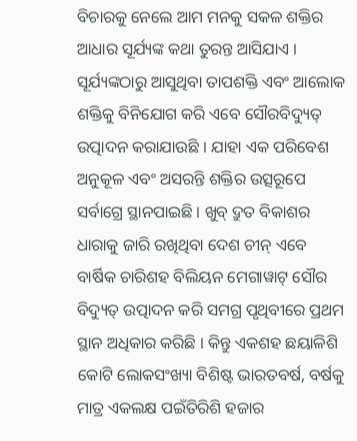ବିଚାରକୁ ନେଲେ ଆମ ମନକୁ ସକଳ ଶକ୍ତିର ଆଧାର ସୂର୍ଯ୍ୟଙ୍କ କଥା ତୁରନ୍ତ ଆସିଯାଏ । ସୂର୍ଯ୍ୟଙ୍କଠାରୁ ଆସୁଥିବା ତାପଶକ୍ତି ଏବଂ ଆଲୋକ ଶକ୍ତିକୁ ବିନିଯୋଗ କରି ଏବେ ସୌରବିଦ୍ୟୁତ୍ ଉତ୍ପାଦନ କରାଯାଉଛି । ଯାହା ଏକ ପରିବେଶ ଅନୁକୂଳ ଏବଂ ଅସରନ୍ତି ଶକ୍ତିର ଉତ୍ସରୂପେ ସର୍ବାଗ୍ରେ ସ୍ଥାନପାଇଛି । ଖୁବ୍ ଦ୍ରୁତ ବିକାଶର ଧାରାକୁ ଜାରି ରଖିଥିବା ଦେଶ ଚୀନ୍ ଏବେ ବାର୍ଷିକ ଚାରିଶହ ବିଲିୟନ ମେଗାୱାଟ୍ ସୌର ବିଦ୍ୟୁତ୍ ଉତ୍ପାଦନ କରି ସମଗ୍ର ପୃଥିବୀରେ ପ୍ରଥମ ସ୍ଥାନ ଅଧିକାର କରିଛି । କିନ୍ତୁ ଏକଶହ ଛୟାଳିଶି କୋଟି ଲୋକସଂଖ୍ୟା ବିଶିଷ୍ଟ ଭାରତବର୍ଷ, ବର୍ଷକୁ ମାତ୍ର ଏକଲକ୍ଷ ପଇଁତିରିଶି ହଜାର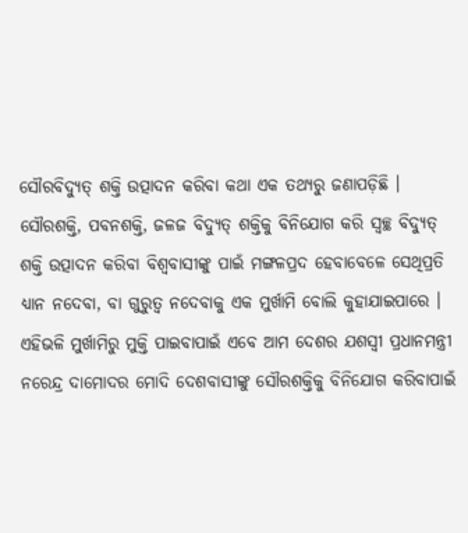ସୌରବିଦ୍ୟୁତ୍ ଶକ୍ତି ଉତ୍ପାଦନ କରିବା କଥା ଏକ ତଥ୍ୟରୁ ଜଣାପଡ଼ିଛି । ସୌରଶକ୍ତି, ପବନଶକ୍ତି, ଜଳଜ ବିଦ୍ୟୁତ୍ ଶକ୍ତିକୁ ବିନିଯୋଗ କରି ସ୍ୱଚ୍ଛ ବିଦ୍ୟୁତ୍ ଶକ୍ତି ଉତ୍ପାଦନ କରିବା ବିଶ୍ୱବାସୀଙ୍କୁ ପାଇଁ ମଙ୍ଗଳପ୍ରଦ ହେବାବେଳେ ସେଥିପ୍ରତି ଧ୍ୟାନ ନଦେବା, ବା ଗୁରୁତ୍ୱ ନଦେବାକୁ ଏକ ମୁର୍ଖାମି ବୋଲି କୁହାଯାଇପାରେ । ଏହିଭଳି ମୁର୍ଖାମିରୁ ମୁକ୍ତି ପାଇବାପାଇଁ ଏବେ ଆମ ଦେଶର ଯଶସ୍ୱୀ ପ୍ରଧାନମନ୍ତ୍ରୀ ନରେନ୍ଦ୍ର ଦାମୋଦର ମୋଦି ଦେଶବାସୀଙ୍କୁ ସୌରଶକ୍ତିକୁ ବିନିଯୋଗ କରିବାପାଇଁ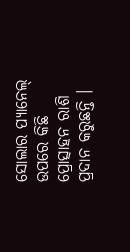ସୋଲାର ପ୍ୟାନେଲ୍ ଉପରେ କିଛି ପ୍ରୋତ୍ସାହନ ରାଶି ପ୍ରଦାନ କରୁଛନ୍ତି ।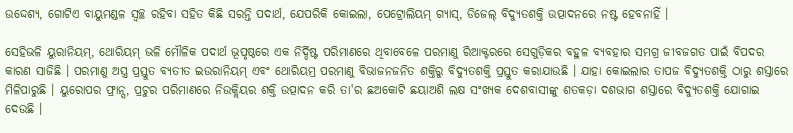ଉଦ୍ଦେଶ୍ୟ, ଗୋଟିଏ ବାୟୁମଣ୍ଡଳ ସ୍ୱଚ୍ଛ ରହିବା ସହିତ କିଛି ସରନ୍ତି ପଦାର୍ଥ, ଯେପରିକି କୋଇଲା, ପେଟ୍ରୋଲିୟମ୍ ଗ୍ୟାସ୍, ଡିଜେଲ୍ ବିଦ୍ୟୁତଶକ୍ତି ଉତ୍ପାଦନରେ ନଷ୍ଟ ହେବନାହିଁ ।

ସେହିଭଳି ୟୁରାନିୟମ୍, ଥୋରିୟମ୍ ଭଳି ମୌଳିକ ପଦାର୍ଥ ଭୂପୃଷ୍ଠରେ ଏକ ନିର୍ଦ୍ଦିଷ୍ଟ ପରିମାଣରେ ଥିବାବେଳେ ପରମାଣୁ ରିଆକ୍ଟରରେ ସେଗୁଡ଼ିକର ବହୁଳ ବ୍ୟବହାର ସମଗ୍ର ଜୀବଜଗତ ପାଇଁ ବିପଦର କାରଣ ସାଜିଛି । ପରମାଣୁ ଅସ୍ତ୍ର ପ୍ରସ୍ତୁତ ବ୍ୟତୀତ ଇଉରାନିୟମ୍ ଏବଂ ଥୋରିୟମ୍ର ପରମାଣୁ ବିଭାଜନଜନିତ ଶକ୍ତିରୁ ବିଦ୍ୟୁତଶକ୍ତି ପ୍ରସ୍ତୁତ କରାଯାଉଛି । ଯାହା କୋଇଲାର ତାପଜ ବିଦ୍ୟୁତଶକ୍ତି ଠାରୁ ଶସ୍ତାରେ ମିଳିପାରୁଛି । ୟୁରୋପର ଫ୍ରାନ୍ସ, ପ୍ରଚୁର ପରିମାଣରେ ନିଉକ୍ଲିୟର ଶକ୍ତି ଉତ୍ପାଦନ କରି ତା'ର ଛଅକୋଟି ଛୟାଅଶି ଲକ୍ଷ ସଂଖ୍ୟକ ଦେଶବାସୀଙ୍କୁ ଶତକଡ଼ା ଦଶଭାଗ ଶସ୍ତାରେ ବିଦ୍ୟୁତଶକ୍ତି ଯୋଗାଇ ଦେଉଛି ।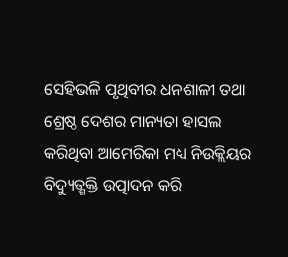ସେହିଭଳି ପୃଥିବୀର ଧନଶାଳୀ ତଥା ଶ୍ରେଷ୍ଠ ଦେଶର ମାନ୍ୟତା ହାସଲ କରିଥିବା ଆମେରିକା ମଧ୍ୟ ନିଉକ୍ଲିୟର ବିଦ୍ୟୁତ୍ଶକ୍ତି ଉତ୍ପାଦନ କରି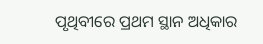ପୃଥିବୀରେ ପ୍ରଥମ ସ୍ଥାନ ଅଧିକାର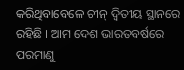କରିଥିବାବେଳେ ଚୀନ୍ ଦ୍ୱିତୀୟ ସ୍ଥାନରେ ରହିଛି । ଆମ ଦେଶ ଭାରତବର୍ଷରେ ପରମାଣୁ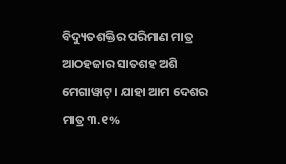ବିଦ୍ୟୁତଶକ୍ତିର ପରିମାଣ ମାତ୍ର ଆଠହଜାର ସାତଶହ ଅଶି ମେଗାୱାଟ୍ । ଯାହା ଆମ ଦେଶର ମାତ୍ର ୩.୧%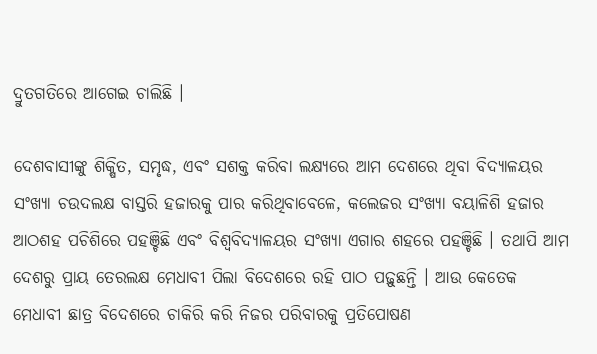ଦ୍ରୁତଗତିରେ ଆଗେଇ ଚାଲିଛି ।

ଦେଶବାସୀଙ୍କୁ ଶିକ୍ଷିତ, ସମୃଦ୍ଧ, ଏବଂ ସଶକ୍ତ କରିବା ଲକ୍ଷ୍ୟରେ ଆମ ଦେଶରେ ଥିବା ବିଦ୍ୟାଳୟର ସଂଖ୍ୟା ଚଉଦଲକ୍ଷ ବାସ୍ତରି ହଜାରକୁ ପାର କରିଥିବାବେଳେ, କଲେଜର ସଂଖ୍ୟା ବୟାଳିଶି ହଜାର ଆଠଶହ ପଚିଶିରେ ପହଞ୍ଚିଛି ଏବଂ ବିଶ୍ୱବିଦ୍ୟାଳୟର ସଂଖ୍ୟା ଏଗାର ଶହରେ ପହଞ୍ଚିଛି । ତଥାପି ଆମ ଦେଶରୁ ପ୍ରାୟ ତେରଲକ୍ଷ ମେଧାବୀ ପିଲା ବିଦେଶରେ ରହି ପାଠ ପଢ଼ୁଛନ୍ତି । ଆଉ କେତେକ ମେଧାବୀ ଛାତ୍ର ବିଦେଶରେ ଚାକିରି କରି ନିଜର ପରିବାରକୁ ପ୍ରତିପୋଷଣ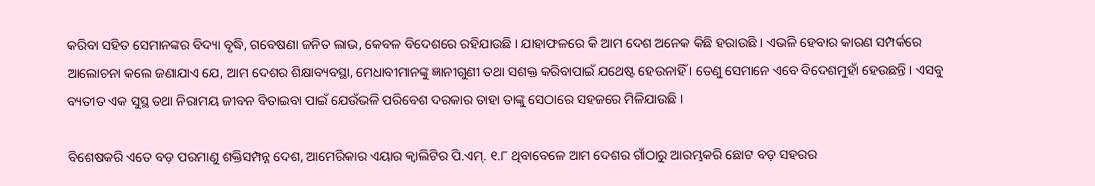କରିବା ସହିତ ସେମାନଙ୍କର ବିଦ୍ୟା ବୃଦ୍ଧି, ଗବେଷଣା ଜନିତ ଲାଭ, କେବଳ ବିଦେଶରେ ରହିଯାଉଛି । ଯାହାଫଳରେ କି ଆମ ଦେଶ ଅନେକ କିଛି ହରାଉଛି । ଏଭଳି ହେବାର କାରଣ ସମ୍ପର୍କରେ ଆଲୋଚନା କଲେ ଜଣାଯାଏ ଯେ, ଆମ ଦେଶର ଶିକ୍ଷାବ୍ୟବସ୍ଥା, ମେଧାବୀମାନଙ୍କୁ ଜ୍ଞାନୀଗୁଣୀ ତଥା ସଶକ୍ତ କରିବାପାଇଁ ଯଥେଷ୍ଟ ହେଉନାହିଁ । ତେଣୁ ସେମାନେ ଏବେ ବିଦେଶମୁହାଁ ହେଉଛନ୍ତି । ଏସବୁ ବ୍ୟତୀତ ଏକ ସୁସ୍ଥ ତଥା ନିରାମୟ ଜୀବନ ବିତାଇବା ପାଇଁ ଯେଉଁଭଳି ପରିବେଶ ଦରକାର ତାହା ତାଙ୍କୁ ସେଠାରେ ସହଜରେ ମିଳିଯାଉଛି ।

ବିଶେଷକରି ଏତେ ବଡ଼ ପରମାଣୁ ଶକ୍ତିସମ୍ପନ୍ନ ଦେଶ, ଆମେରିକାର ଏୟାର କ୍ୱାଲିଟିର ପି.ଏମ୍. ୧.୮ ଥିବାବେଳେ ଆମ ଦେଶର ଗାଁଠାରୁ ଆରମ୍ଭକରି ଛୋଟ ବଡ଼ ସହରର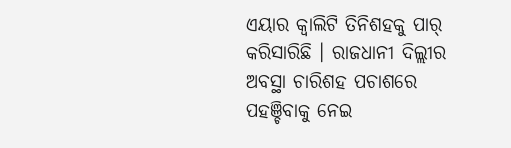ଏୟାର କ୍ୱାଲିଟି ତିନିଶହକୁ ପାର୍ କରିସାରିଛି । ରାଜଧାନୀ ଦିଲ୍ଲୀର ଅବସ୍ଥା ଚାରିଶହ ପଚାଶରେ ପହଞ୍ଚିବାକୁ ନେଇ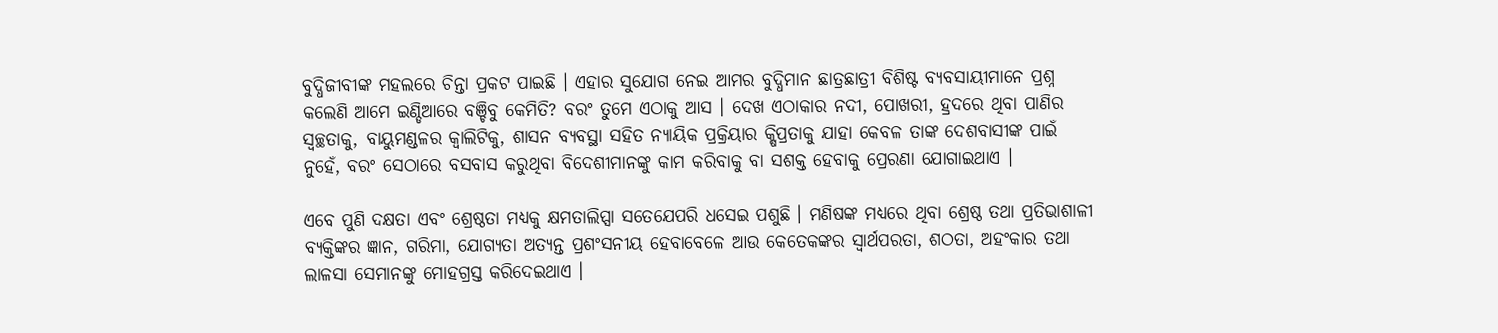ବୁଦ୍ଧିଜୀବୀଙ୍କ ମହଲରେ ଚିନ୍ତା ପ୍ରକଟ ପାଇଛି । ଏହାର ସୁଯୋଗ ନେଇ ଆମର ବୁଦ୍ଧିମାନ ଛାତ୍ରଛାତ୍ରୀ ବିଶିଷ୍ଟ ବ୍ୟବସାୟୀମାନେ ପ୍ରଶ୍ନ କଲେଣି ଆମେ ଇଣ୍ଡିଆରେ ବଞ୍ଚିବୁ କେମିତି? ବରଂ ତୁମେ ଏଠାକୁ ଆସ । ଦେଖ ଏଠାକାର ନଦୀ, ପୋଖରୀ, ହ୍ରଦରେ ଥିବା ପାଣିର ସ୍ୱଚ୍ଛତାକୁ, ବାୟୁମଣ୍ଡଳର କ୍ୱାଲିଟିକୁ, ଶାସନ ବ୍ୟବସ୍ଥା ସହିତ ନ୍ୟାୟିକ ପ୍ରକ୍ରିୟାର କ୍ଷିପ୍ରତାକୁ ଯାହା କେବଳ ତାଙ୍କ ଦେଶବାସୀଙ୍କ ପାଇଁ ନୁହେଁ, ବରଂ ସେଠାରେ ବସବାସ କରୁଥିବା ବିଦେଶୀମାନଙ୍କୁ କାମ କରିବାକୁ ବା ସଶକ୍ତ ହେବାକୁ ପ୍ରେରଣା ଯୋଗାଇଥାଏ ।

ଏବେ ପୁଣି ଦକ୍ଷତା ଏବଂ ଶ୍ରେଷ୍ଠତା ମଧ୍ୟକୁ କ୍ଷମତାଲିପ୍ସା ସତେଯେପରି ଧସେଇ ପଶୁଛି । ମଣିଷଙ୍କ ମଧ୍ୟରେ ଥିବା ଶ୍ରେଷ୍ଠ ତଥା ପ୍ରତିଭାଶାଳୀ ବ୍ୟକ୍ତିଙ୍କର ଜ୍ଞାନ, ଗରିମା, ଯୋଗ୍ୟତା ଅତ୍ୟନ୍ତ ପ୍ରଶଂସନୀୟ ହେବାବେଳେ ଆଉ କେତେକଙ୍କର ସ୍ୱାର୍ଥପରତା, ଶଠତା, ଅହଂକାର ତଥା ଲାଳସା ସେମାନଙ୍କୁ ମୋହଗ୍ରସ୍ତ କରିଦେଇଥାଏ ।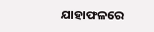ଯାହାଫଳରେ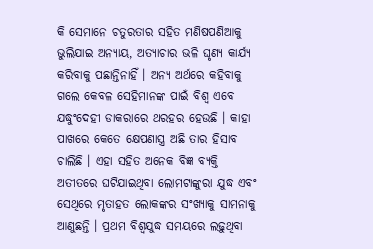କି ସେମାନେ ଚତୁରତାର ସହିତ ମଣିଷପଣିଆକୁ ଭୁଲିଯାଇ ଅନ୍ୟାୟ, ଅତ୍ୟାଚାର ଭଳି ଘୃଣ୍ୟ କାର୍ଯ୍ୟ କରିବାକୁ ପଛାନ୍ତିନାହିଁ । ଅନ୍ୟ ଅର୍ଥରେ କହିବାକୁ ଗଲେ କେବଳ ସେହିମାନଙ୍କ ପାଇଁ ବିଶ୍ୱ ଏବେ ଯଦ୍ଧୁଂଦେହୀ ଡାକରାରେ ଥରହର ହେଉଛି । କାହା ପାଖରେ କେତେ କ୍ଷେପଣାସ୍ତ୍ର ଅଛି ତାର ହିସାବ ଚାଲିଛି । ଏହା ସହିତ ଅନେକ ବିଜ୍ଞ ବ୍ୟକ୍ତି ଅତୀତରେ ଘଟିଯାଇଥିବା ଲୋମଟାଙ୍କୁରା ଯୁଦ୍ଧ ଏବଂ ସେଥିରେ ମୃତାହତ ଲୋକଙ୍କର ସଂଖ୍ୟାକୁ ସାମନାକୁ ଆଣୁଛନ୍ତି । ପ୍ରଥମ ବିଶ୍ୱଯୁଦ୍ଧ ସମୟରେ ଲଢ଼ୁଥିବା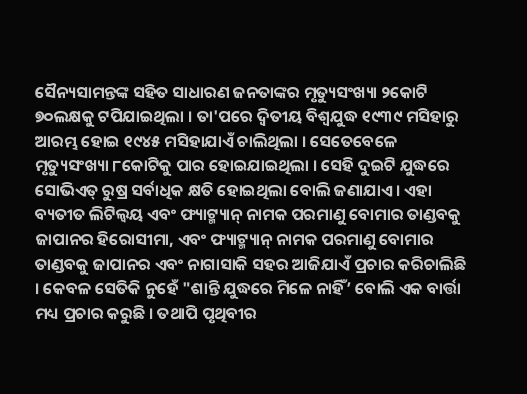ସୈନ୍ୟସାମନ୍ତଙ୍କ ସହିତ ସାଧାରଣ ଜନତାଙ୍କର ମୃତ୍ୟୁସଂଖ୍ୟା ୨କୋଟି ୭୦ଲକ୍ଷକୁ ଟପିଯାଇଥିଲା । ତା'ପରେ ଦ୍ୱିତୀୟ ବିଶ୍ୱଯୁଦ୍ଧ ୧୯୩୯ ମସିହାରୁ ଆରମ୍ଭ ହୋଇ ୧୯୪୫ ମସିହାଯାଏଁ ଚାଲିଥିଲା । ସେତେବେଳେ ମୃତ୍ୟୁସଂଖ୍ୟା ୮କୋଟିକୁ ପାର ହୋଇଯାଇଥିଲା । ସେହି ଦୁଇଟି ଯୁଦ୍ଧରେ ସୋଭିଏତ୍ ରୁଷ୍ର ସର୍ବାଧିକ କ୍ଷତି ହୋଇଥିଲା ବୋଲି ଜଣାଯାଏ । ଏହା ବ୍ୟତୀତ ଲିଟିଲ୍ବୟ ଏବଂ ଫ୍ୟାଟ୍ମ୍ୟାନ୍ ନାମକ ପରମାଣୁ ବୋମାର ତାଣ୍ଡବକୁ ଜାପାନର ହିରୋସୀମା, ଏବଂ ଫ୍ୟାଟ୍ମ୍ୟାନ୍ ନାମକ ପରମାଣୁ ବୋମାର ତାଣ୍ଡବକୁ ଜାପାନର ଏବଂ ନାଗାସାକି ସହର ଆଜିଯାଏଁ ପ୍ରଚାର କରିଚାଲିଛି । କେବଳ ସେତିକି ନୁହେଁ "ଶାନ୍ତି ଯୁଦ୍ଧରେ ମିଳେ ନାହିଁ’ ବୋଲି ଏକ ବାର୍ତ୍ତା ମଧ୍ୟ ପ୍ରଚାର କରୁଛି । ତଥାପି ପୃଥିବୀର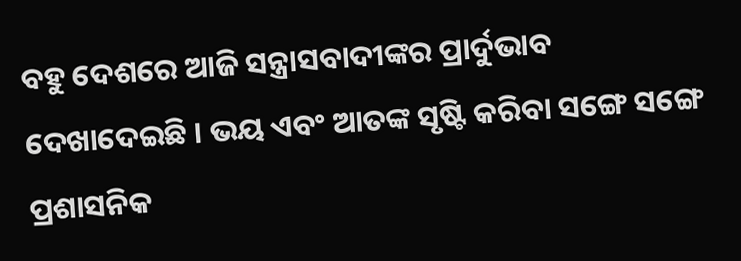ବହୁ ଦେଶରେ ଆଜି ସନ୍ତ୍ରାସବାଦୀଙ୍କର ପ୍ରାର୍ଦୁଭାବ ଦେଖାଦେଇଛି । ଭୟ ଏବଂ ଆତଙ୍କ ସୃଷ୍ଟି କରିବା ସଙ୍ଗେ ସଙ୍ଗେ ପ୍ରଶାସନିକ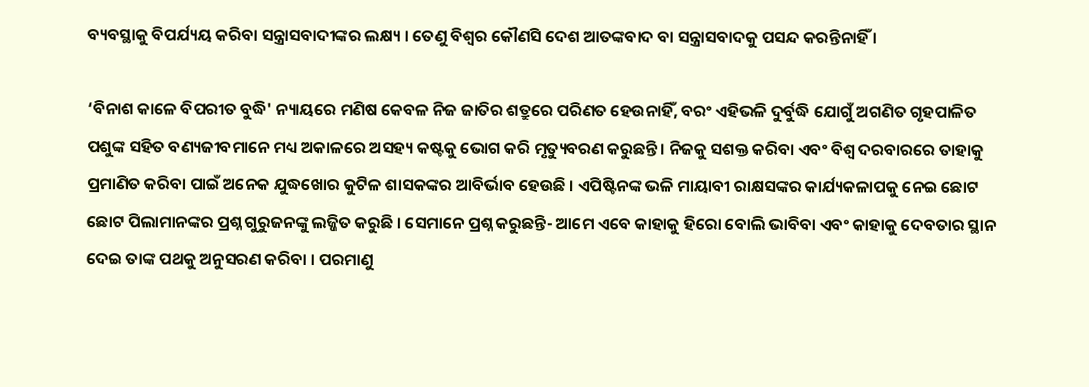ବ୍ୟବସ୍ଥାକୁ ବିପର୍ଯ୍ୟୟ କରିବା ସନ୍ତ୍ରାସବାଦୀଙ୍କର ଲକ୍ଷ୍ୟ । ତେଣୁ ବିଶ୍ୱର କୌଣସି ଦେଶ ଆତଙ୍କବାଦ ବା ସନ୍ତ୍ରାସବାଦକୁ ପସନ୍ଦ କରନ୍ତିନାହିଁ ।

‘ବିନାଶ କାଳେ ବିପରୀତ ବୁଦ୍ଧି' ନ୍ୟାୟରେ ମଣିଷ କେବଳ ନିଜ ଜାତିର ଶତ୍ରୁରେ ପରିଣତ ହେଉନାହିଁ, ବରଂ ଏହିଭଳି ଦୁର୍ବୁଦ୍ଧି ଯୋଗୁଁ ଅଗଣିତ ଗୃହପାଳିତ ପଶୁଙ୍କ ସହିତ ବଣ୍ୟଜୀବମାନେ ମଧ୍ୟ ଅକାଳରେ ଅସହ୍ୟ କଷ୍ଟକୁ ଭୋଗ କରି ମୃତ୍ୟୁବରଣ କରୁଛନ୍ତି । ନିଜକୁ ସଶକ୍ତ କରିବା ଏବଂ ବିଶ୍ୱ ଦରବାରରେ ତାହାକୁ ପ୍ରମାଣିତ କରିବା ପାଇଁ ଅନେକ ଯୁଦ୍ଧଖୋର କୁଟିଳ ଶାସକଙ୍କର ଆବିର୍ଭାବ ହେଉଛି । ଏପିଷ୍ଟିନଙ୍କ ଭଳି ମାୟାବୀ ରାକ୍ଷସଙ୍କର କାର୍ଯ୍ୟକଳାପକୁ ନେଇ ଛୋଟ ଛୋଟ ପିଲାମାନଙ୍କର ପ୍ରଶ୍ନ ଗୁରୁଜନଙ୍କୁ ଲଜ୍ଜିତ କରୁଛି । ସେମାନେ ପ୍ରଶ୍ନ କରୁଛନ୍ତି- ଆମେ ଏବେ କାହାକୁ ହିରୋ ବୋଲି ଭାବିବା ଏବଂ କାହାକୁ ଦେବତାର ସ୍ଥାନ ଦେଇ ତାଙ୍କ ପଥକୁ ଅନୁସରଣ କରିବା । ପରମାଣୁ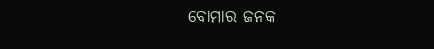ବୋମାର ଜନକ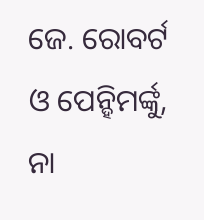ଜେ. ରୋବର୍ଟ ଓ ପେନ୍ହିମର୍ଙ୍କୁ, ନା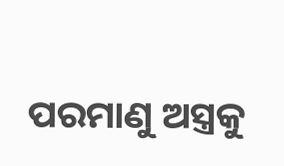ପରମାଣୁ ଅସ୍ତ୍ରକୁ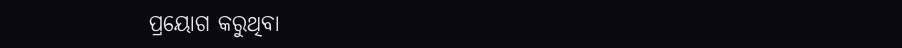ପ୍ରୟୋଗ କରୁଥିବା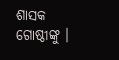ଶାସକ ଗୋଷ୍ଠୀଙ୍କୁ ।